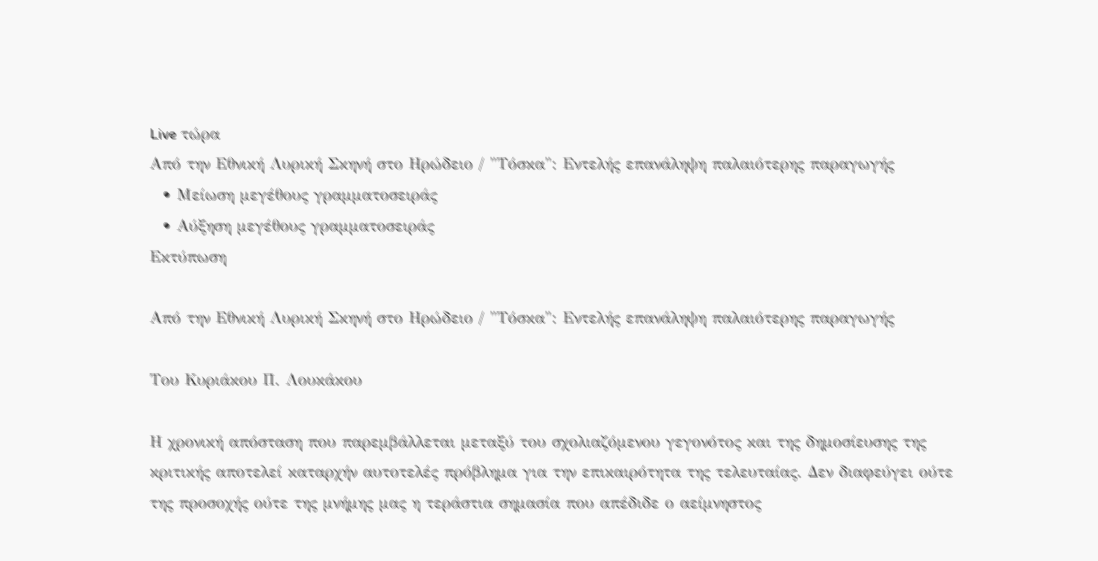Live τώρα
Από την Εθνική Λυρική Σκηνή στο Ηρώδειο / "Τόσκα": Εντελής επανάληψη παλαιότερης παραγωγής
  • Μείωση μεγέθους γραμματοσειράς
  • Αύξηση μεγέθους γραμματοσειράς
Εκτύπωση

Από την Εθνική Λυρική Σκηνή στο Ηρώδειο / "Τόσκα": Εντελής επανάληψη παλαιότερης παραγωγής

Του Κυριάκου Π. Λουκάκου

Η χρονική απόσταση που παρεμβάλλεται μεταξύ του σχολιαζόμενου γεγονότος και της δημοσίευσης της κριτικής αποτελεί καταρχήν αυτοτελές πρόβλημα για την επικαιρότητα της τελευταίας. Δεν διαφεύγει ούτε της προσοχής ούτε της μνήμης μας η τεράστια σημασία που απέδιδε ο αείμνηστος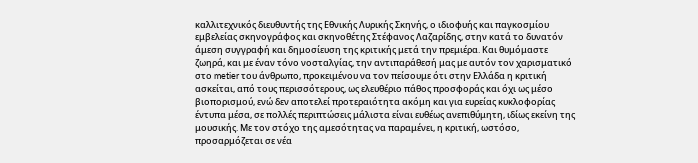καλλιτεχνικός διευθυντής της Εθνικής Λυρικής Σκηνής, ο ιδιοφυής και παγκοσμίου εμβελείας σκηνογράφος και σκηνοθέτης Στέφανος Λαζαρίδης, στην κατά το δυνατόν άμεση συγγραφή και δημοσίευση της κριτικής μετά την πρεμιέρα. Και θυμόμαστε ζωηρά, και με έναν τόνο νοσταλγίας, την αντιπαράθεσή μας με αυτόν τον χαρισματικό στο metier του άνθρωπο, προκειμένου να τον πείσουμε ότι στην Ελλάδα η κριτική ασκείται, από τους περισσότερους, ως ελευθέριο πάθος προσφοράς και όχι ως μέσο βιοπορισμού, ενώ δεν αποτελεί προτεραιότητα ακόμη και για ευρείας κυκλοφορίας έντυπα μέσα, σε πολλές περιπτώσεις μάλιστα είναι ευθέως ανεπιθύμητη, ιδίως εκείνη της μουσικής. Με τον στόχο της αμεσότητας να παραμένει, η κριτική, ωστόσο, προσαρμόζεται σε νέα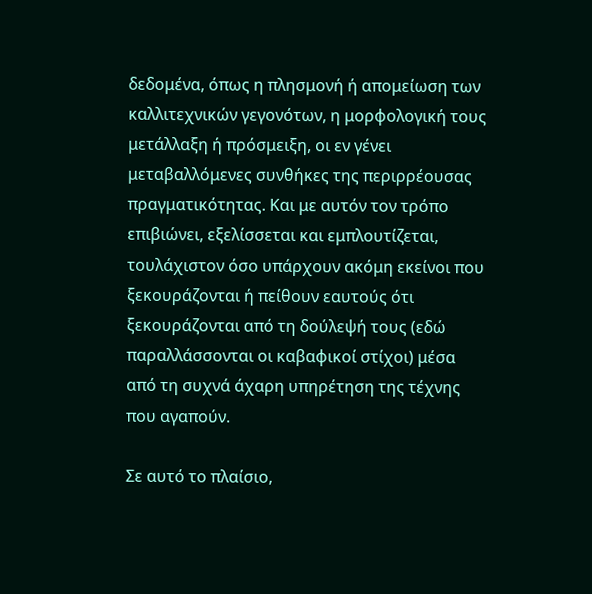δεδομένα, όπως η πλησμονή ή απομείωση των καλλιτεχνικών γεγονότων, η μορφολογική τους μετάλλαξη ή πρόσμειξη, οι εν γένει μεταβαλλόμενες συνθήκες της περιρρέουσας πραγματικότητας. Και με αυτόν τον τρόπο επιβιώνει, εξελίσσεται και εμπλουτίζεται, τουλάχιστον όσο υπάρχουν ακόμη εκείνοι που ξεκουράζονται ή πείθουν εαυτούς ότι ξεκουράζονται από τη δούλεψή τους (εδώ παραλλάσσονται οι καβαφικοί στίχοι) μέσα από τη συχνά άχαρη υπηρέτηση της τέχνης που αγαπούν.

Σε αυτό το πλαίσιο,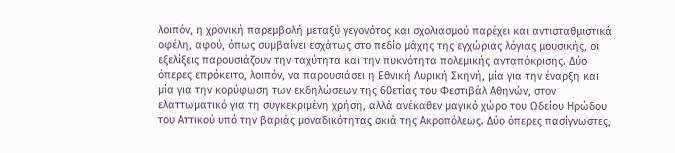λοιπόν, η χρονική παρεμβολή μεταξύ γεγονότος και σχολιασμού παρέχει και αντισταθμιστικά οφέλη, αφού, όπως συμβαίνει εσχάτως στο πεδίο μάχης της εγχώριας λόγιας μουσικής, οι εξελίξεις παρουσιάζουν την ταχύτητα και την πυκνότητα πολεμικής ανταπόκρισης. Δύο όπερες επρόκειτο, λοιπόν, να παρουσιάσει η Εθνική Λυρική Σκηνή, μία για την έναρξη και μία για την κορύφωση των εκδηλώσεων της 60ετίας του Φεστιβάλ Αθηνών, στον ελαττωματικό για τη συγκεκριμένη χρήση, αλλά ανέκαθεν μαγικό χώρο του Ωδείου Ηρώδου του Αττικού υπό την βαριάς μοναδικότητας σκιά της Ακροπόλεως. Δύο όπερες πασίγνωστες,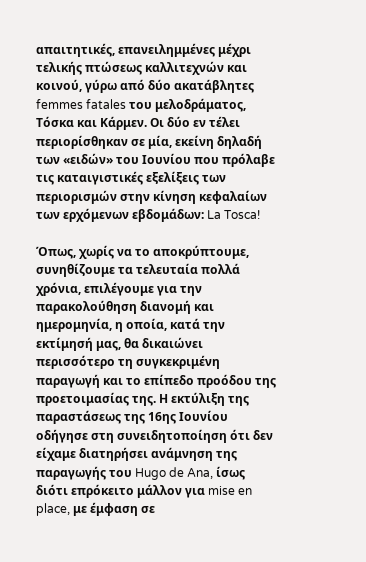απαιτητικές, επανειλημμένες μέχρι τελικής πτώσεως καλλιτεχνών και κοινού, γύρω από δύο ακατάβλητες femmes fatales του μελοδράματος, Τόσκα και Κάρμεν. Οι δύο εν τέλει περιορίσθηκαν σε μία, εκείνη δηλαδή των «ειδών» του Ιουνίου που πρόλαβε τις καταιγιστικές εξελίξεις των περιορισμών στην κίνηση κεφαλαίων των ερχόμενων εβδομάδων: La Tosca!

Όπως, χωρίς να το αποκρύπτουμε, συνηθίζουμε τα τελευταία πολλά χρόνια, επιλέγουμε για την παρακολούθηση διανομή και ημερομηνία, η οποία, κατά την εκτίμησή μας, θα δικαιώνει περισσότερο τη συγκεκριμένη παραγωγή και το επίπεδο προόδου της προετοιμασίας της. Η εκτύλιξη της παραστάσεως της 16ης Ιουνίου οδήγησε στη συνειδητοποίηση ότι δεν είχαμε διατηρήσει ανάμνηση της παραγωγής του Hugo de Ana, ίσως διότι επρόκειτο μάλλον για mise en place, με έμφαση σε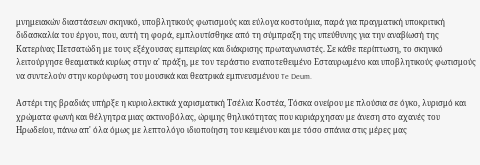μνημειακών διαστάσεων σκηνικό, υποβλητικούς φωτισμούς και εύλογα κοστούμια, παρά για πραγματική υποκριτική διδασκαλία του έργου, που, αυτή τη φορά, εμπλουτίσθηκε από τη σύμπραξη της υπεύθυνης για την αναβίωσή της Κατερίνας Πετσατώδη με τους εξέχουσας εμπειρίας και διάκρισης πρωταγωνιστές. Σε κάθε περίπτωση, το σκηνικό λειτούργησε θεαματικά κυρίως στην α' πράξη, με τον τεράστιο εναποτεθειμένο Εσταυρωμένο και υποβλητικούς φωτισμούς να συντελούν στην κορύφωση του μουσικά και θεατρικά εμπνευσμένου Te Deum.

Αστέρι της βραδιάς υπήρξε η κυριολεκτικά χαρισματική Τσέλια Κοστέα, Τόσκα ονείρου με πλούσια σε όγκο, λυρισμό και χρώματα φωνή και θέλγητρα μιας ακτινοβόλας, ώριμης θηλυκότητας που κυριάρχησαν με άνεση στο αχανές του Ηρωδείου, πάνω απ' όλα όμως με λεπτολόγο ιδιοποίηση του κειμένου και με τόσο σπάνια στις μέρες μας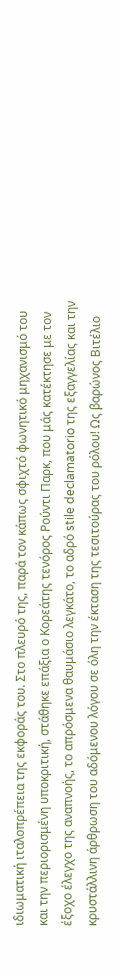ιδιωματική ιταλοπρέπεια της εκφοράς του. Στο πλευρό της, παρά τον κάπως σφιχτό φωνητικό μηχανισμό του και την περιορισμένη υποκριτική, στάθηκε επάξια ο Κορεάτης τενόρος Ρούντι Παρκ, που μάς κατέκτησε με τον έξοχο έλεγχο της αναπνοής, το απρόσμενα θαυμάσιο λεγκάτο, τo αδρό stile declamatorio της εξαγγελίας και την κρυστάλλινη άρθρωση του αδόμενου λόγου σε όλη την έκταση της τεσιτούρας του ρόλου! Ως βαρώνος Βιτέλιο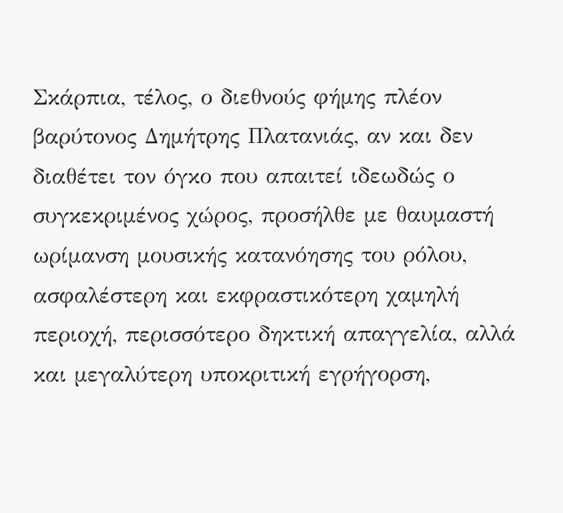Σκάρπια, τέλος, ο διεθνούς φήμης πλέον βαρύτονος Δημήτρης Πλατανιάς, αν και δεν διαθέτει τον όγκο που απαιτεί ιδεωδώς ο συγκεκριμένος χώρος, προσήλθε με θαυμαστή ωρίμανση μουσικής κατανόησης του ρόλου, ασφαλέστερη και εκφραστικότερη χαμηλή περιοχή, περισσότερο δηκτική απαγγελία, αλλά και μεγαλύτερη υποκριτική εγρήγορση,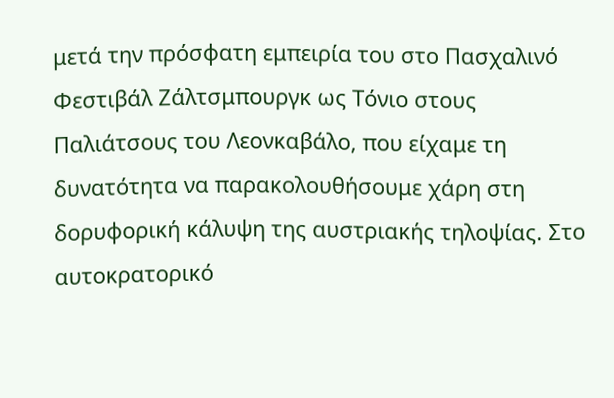μετά την πρόσφατη εμπειρία του στο Πασχαλινό Φεστιβάλ Ζάλτσμπουργκ ως Τόνιο στους Παλιάτσους του Λεονκαβάλο, που είχαμε τη δυνατότητα να παρακολουθήσουμε χάρη στη δορυφορική κάλυψη της αυστριακής τηλοψίας. Στο αυτοκρατορικό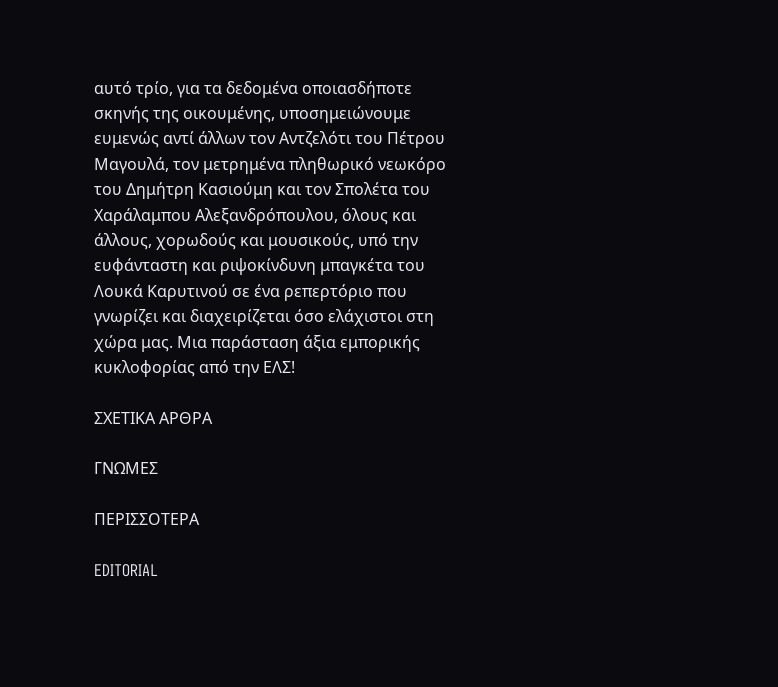αυτό τρίο, για τα δεδομένα οποιασδήποτε σκηνής της οικουμένης, υποσημειώνουμε ευμενώς αντί άλλων τον Αντζελότι του Πέτρου Μαγουλά, τον μετρημένα πληθωρικό νεωκόρο του Δημήτρη Κασιούμη και τον Σπολέτα του Χαράλαμπου Αλεξανδρόπουλου, όλους και άλλους, χορωδούς και μουσικούς, υπό την ευφάνταστη και ριψοκίνδυνη μπαγκέτα του Λουκά Καρυτινού σε ένα ρεπερτόριο που γνωρίζει και διαχειρίζεται όσο ελάχιστοι στη χώρα μας. Μια παράσταση άξια εμπορικής κυκλοφορίας από την ΕΛΣ!

ΣΧΕΤΙΚΑ ΑΡΘΡΑ

ΓΝΩΜΕΣ

ΠΕΡΙΣΣΟΤΕΡΑ

EDITORIAL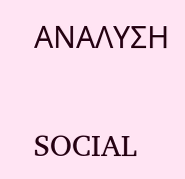ΑΝΑΛΥΣΗ

SOCIAL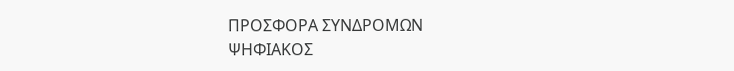ΠΡΟΣΦΟΡΑ ΣΥΝΔΡΟΜΩΝ
ΨΗΦΙΑΚΟΣ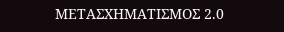ΜΕΤΑΣΧΗΜΑΤΙΣΜΟΣ 2.0